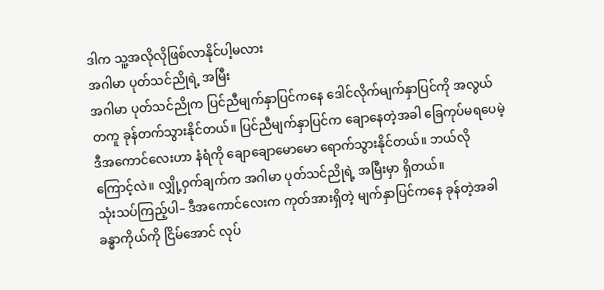ဒါက သူ့အလိုလိုဖြစ်လာနိုင်ပါ့မလား
အဂါမာ ပုတ်သင်ညိုရဲ့ အမြီး
အဂါမာ ပုတ်သင်ညိုက ပြင်ညီမျက်နှာပြင်ကနေ ဒေါင်လိုက်မျက်နှာပြင်ကို အလွယ်တကူ ခုန်တက်သွားနိုင်တယ်။ ပြင်ညီမျက်နှာပြင်က ချောနေတဲ့အခါ ခြေကုပ်မရပေမဲ့ ဒီအကောင်လေးဟာ နံရံကို ချောချောမောမော ရောက်သွားနိုင်တယ်။ ဘယ်လိုကြောင့်လဲ။ လျှို့ဝှက်ချက်က အဂါမာ ပုတ်သင်ညိုရဲ့ အမြီးမှာ ရှိတယ်။
သုံးသပ်ကြည့်ပါ– ဒီအကောင်လေးက ကုတ်အားရှိတဲ့ မျက်နှာပြင်ကနေ ခုန်တဲ့အခါ ခန္ဓာကိုယ်ကို ငြိမ်အောင် လုပ်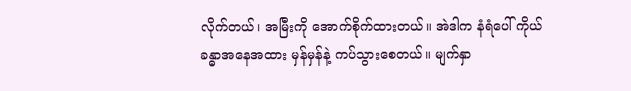လိုက်တယ်၊ အမြီးကို အောက်စိုက်ထားတယ်။ အဲဒါက နံရံပေါ် ကိုယ်ခန္ဓာအနေအထား မှန်မှန်နဲ့ ကပ်သွားစေတယ်။ မျက်နှာ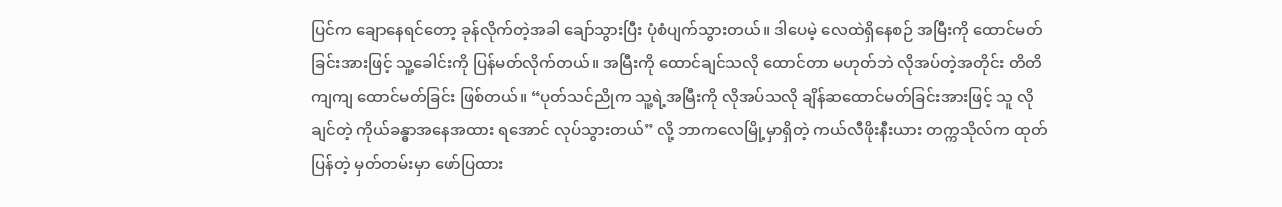ပြင်က ချောနေရင်တော့ ခုန်လိုက်တဲ့အခါ ချော်သွားပြီး ပုံစံပျက်သွားတယ်။ ဒါပေမဲ့ လေထဲရှိနေစဉ် အမြီးကို ထောင်မတ်ခြင်းအားဖြင့် သူ့ခေါင်းကို ပြန်မတ်လိုက်တယ်။ အမြီးကို ထောင်ချင်သလို ထောင်တာ မဟုတ်ဘဲ လိုအပ်တဲ့အတိုင်း တိတိကျကျ ထောင်မတ်ခြင်း ဖြစ်တယ်။ “ပုတ်သင်ညိုက သူ့ရဲ့အမြီးကို လိုအပ်သလို ချိန်ဆထောင်မတ်ခြင်းအားဖြင့် သူ လိုချင်တဲ့ ကိုယ်ခန္ဓာအနေအထား ရအောင် လုပ်သွားတယ်” လို့ ဘာကလေမြို့မှာရှိတဲ့ ကယ်လီဖိုးနီးယား တက္ကသိုလ်က ထုတ်ပြန်တဲ့ မှတ်တမ်းမှာ ဖော်ပြထား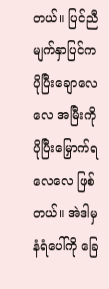တယ်။ ပြင်ညီမျက်နှာပြင်က ပိုပြီးချောလေလေ အမြီးကို ပိုပြီးမြှောက်ရလေလေ ဖြစ်တယ်။ အဲဒါမှ နံရံပေါ်ကို ခြေ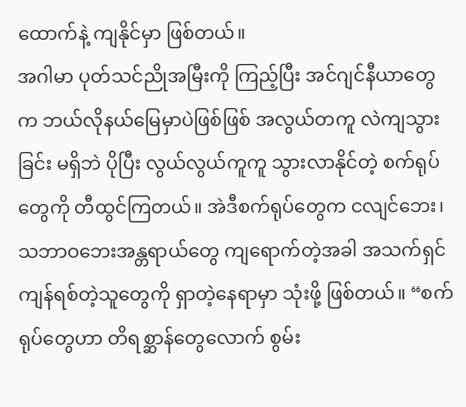ထောက်နဲ့ ကျနိုင်မှာ ဖြစ်တယ်။
အဂါမာ ပုတ်သင်ညိုအမြီးကို ကြည့်ပြီး အင်ဂျင်နီယာတွေက ဘယ်လိုနယ်မြေမှာပဲဖြစ်ဖြစ် အလွယ်တကူ လဲကျသွားခြင်း မရှိဘဲ ပိုပြီး လွယ်လွယ်ကူကူ သွားလာနိုင်တဲ့ စက်ရုပ်တွေကို တီထွင်ကြတယ်။ အဲဒီစက်ရုပ်တွေက ငလျင်ဘေး၊ သဘာဝဘေးအန္တရာယ်တွေ ကျရောက်တဲ့အခါ အသက်ရှင်ကျန်ရစ်တဲ့သူတွေကို ရှာတဲ့နေရာမှာ သုံးဖို့ ဖြစ်တယ်။ “စက်ရုပ်တွေဟာ တိရစ္ဆာန်တွေလောက် စွမ်း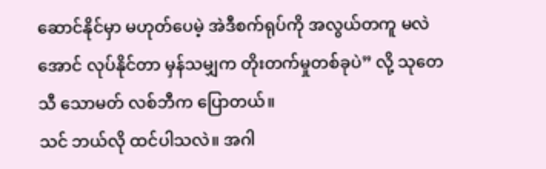ဆောင်နိုင်မှာ မဟုတ်ပေမဲ့ အဲဒီစက်ရုပ်ကို အလွယ်တကူ မလဲအောင် လုပ်နိုင်တာ မှန်သမျှက တိုးတက်မှုတစ်ခုပဲ” လို့ သုတေသီ သောမတ် လစ်ဘီက ပြောတယ်။
သင် ဘယ်လို ထင်ပါသလဲ။ အဂါ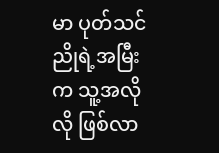မာ ပုတ်သင်ညိုရဲ့အမြီးက သူ့အလိုလို ဖြစ်လာ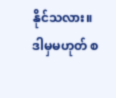နိုင်သလား။ ဒါမှမဟုတ် စ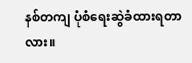နစ်တကျ ပုံစံရေးဆွဲခံထားရတာလား။